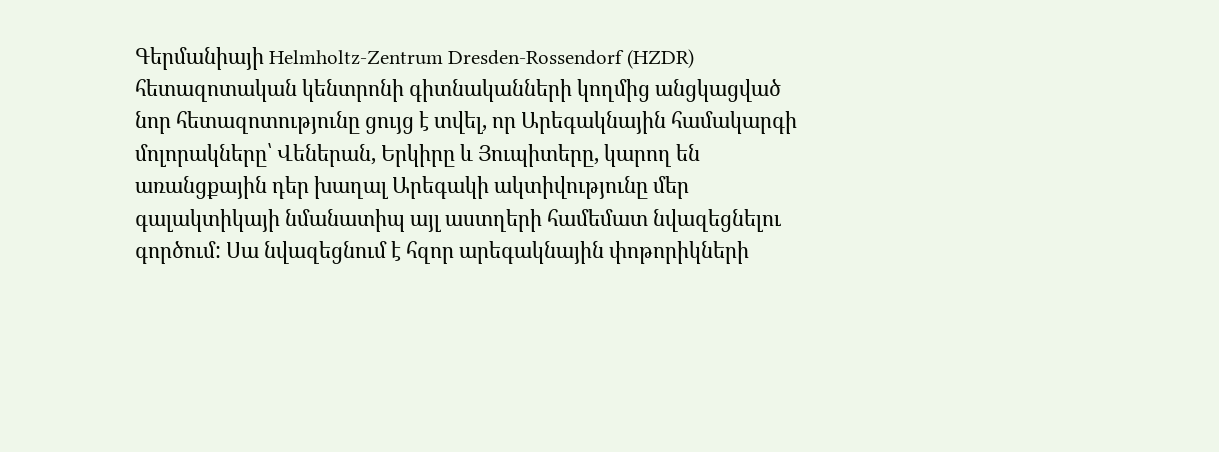Գերմանիայի Helmholtz-Zentrum Dresden-Rossendorf (HZDR) հետազոտական կենտրոնի գիտնականների կողմից անցկացված նոր հետազոտությունը ցույց է տվել, որ Արեգակնային համակարգի մոլորակները՝ Վեներան, Երկիրը և Յուպիտերը, կարող են առանցքային դեր խաղալ Արեգակի ակտիվությունը մեր գալակտիկայի նմանատիպ այլ աստղերի համեմատ նվազեցնելու գործում: Սա նվազեցնում է հզոր արեգակնային փոթորիկների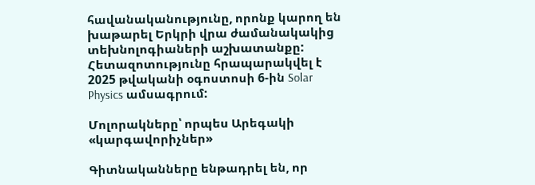հավանականությունը, որոնք կարող են խաթարել Երկրի վրա ժամանակակից տեխնոլոգիաների աշխատանքը: Հետազոտությունը հրապարակվել է 2025 թվականի օգոստոսի 6-ին Solar Physics ամսագրում:

Մոլորակները՝ որպես Արեգակի «կարգավորիչներ»

Գիտնականները ենթադրել են, որ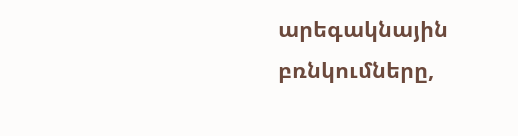արեգակնային բռնկումները,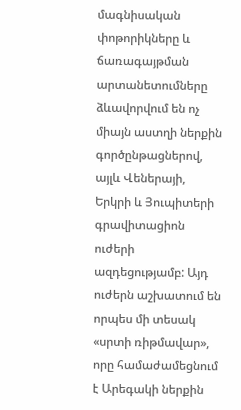մագնիսական փոթորիկները և ճառագայթման արտանետումները ձևավորվում են ոչ միայն աստղի ներքին գործընթացներով, այլև Վեներայի, Երկրի և Յուպիտերի գրավիտացիոն ուժերի ազդեցությամբ: Այդ ուժերն աշխատում են որպես մի տեսակ «սրտի ռիթմավար», որը համաժամեցնում է Արեգակի ներքին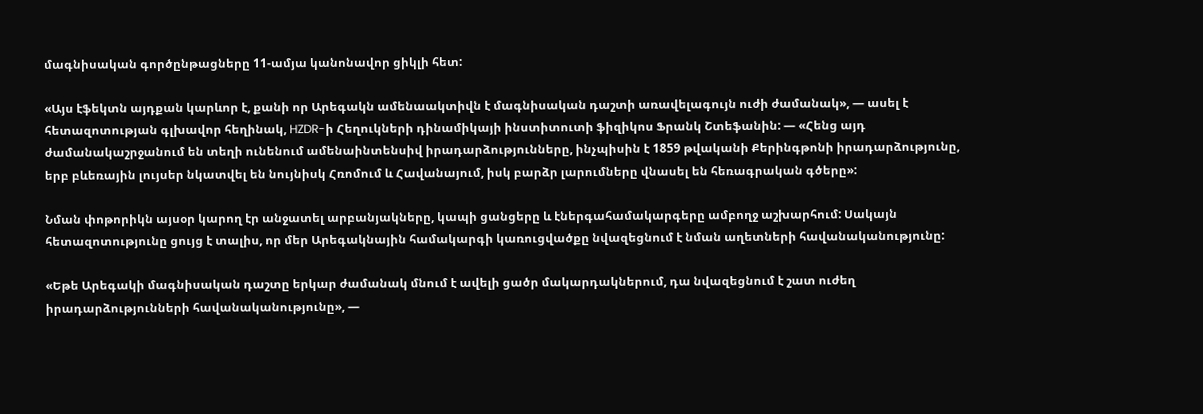մագնիսական գործընթացները 11-ամյա կանոնավոր ցիկլի հետ:

«Այս էֆեկտն այդքան կարևոր է, քանի որ Արեգակն ամենաակտիվն է մագնիսական դաշտի առավելագույն ուժի ժամանակ», — ասել է հետազոտության գլխավոր հեղինակ, HZDR-ի Հեղուկների դինամիկայի ինստիտուտի ֆիզիկոս Ֆրանկ Շտեֆանին: — «Հենց այդ ժամանակաշրջանում են տեղի ունենում ամենաինտենսիվ իրադարձությունները, ինչպիսին է 1859 թվականի Քերինգթոնի իրադարձությունը, երբ բևեռային լույսեր նկատվել են նույնիսկ Հռոմում և Հավանայում, իսկ բարձր լարումները վնասել են հեռագրական գծերը»:

Նման փոթորիկն այսօր կարող էր անջատել արբանյակները, կապի ցանցերը և էներգահամակարգերը ամբողջ աշխարհում: Սակայն հետազոտությունը ցույց է տալիս, որ մեր Արեգակնային համակարգի կառուցվածքը նվազեցնում է նման աղետների հավանականությունը:

«Եթե Արեգակի մագնիսական դաշտը երկար ժամանակ մնում է ավելի ցածր մակարդակներում, դա նվազեցնում է շատ ուժեղ իրադարձությունների հավանականությունը», —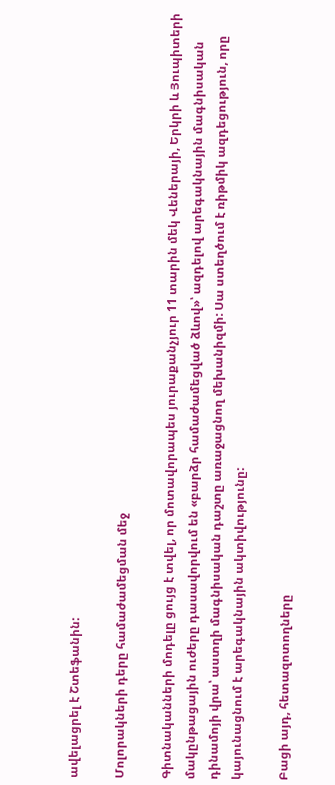ավելացրել է Շտեֆանին:

Մոլորակների դերը համաժամեցման մեջ

Գիտնականների մոդելը ցույց է տվել, որ մոտավորապես յուրաքանչյուր 11 տարին մեկ Վեներայի, Երկրի և Յուպիտերի մակընթացային ուժերը դասավորվում են «բարձր համաժամեցված ձևով»՝ ազդելով արեգակնային մագնիսական դինամոյի վրա՝ աստղի մագնիսական դաշտը առաջացնող մեխանիզմի: Սա ստեղծում է ռիթմիկ ազդեցություն, որը կայունացնում է արեգակնային ակտիվությունը:

Բացի այդ, հետազոտողները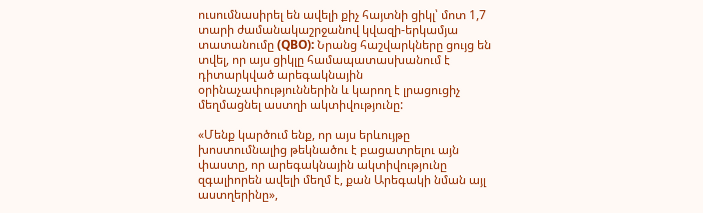ուսումնասիրել են ավելի քիչ հայտնի ցիկլ՝ մոտ 1,7 տարի ժամանակաշրջանով կվազի-երկամյա տատանումը (QBO): Նրանց հաշվարկները ցույց են տվել, որ այս ցիկլը համապատասխանում է դիտարկված արեգակնային օրինաչափություններին և կարող է լրացուցիչ մեղմացնել աստղի ակտիվությունը:

«Մենք կարծում ենք, որ այս երևույթը խոստումնալից թեկնածու է բացատրելու այն փաստը, որ արեգակնային ակտիվությունը զգալիորեն ավելի մեղմ է, քան Արեգակի նման այլ աստղերինը»,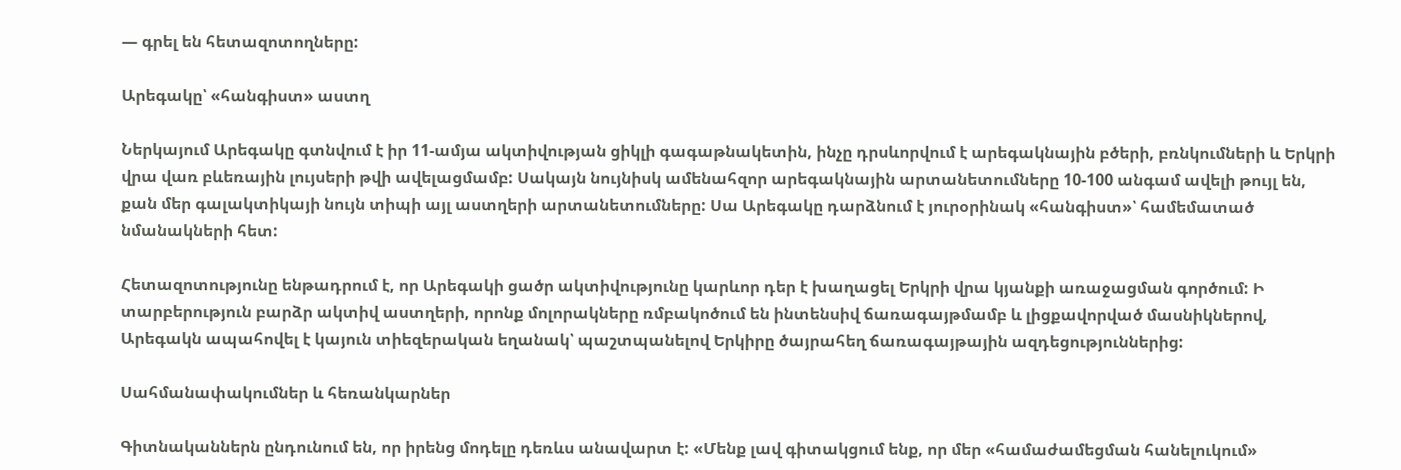— գրել են հետազոտողները:

Արեգակը՝ «հանգիստ» աստղ

Ներկայում Արեգակը գտնվում է իր 11-ամյա ակտիվության ցիկլի գագաթնակետին, ինչը դրսևորվում է արեգակնային բծերի, բռնկումների և Երկրի վրա վառ բևեռային լույսերի թվի ավելացմամբ: Սակայն նույնիսկ ամենահզոր արեգակնային արտանետումները 10-100 անգամ ավելի թույլ են, քան մեր գալակտիկայի նույն տիպի այլ աստղերի արտանետումները: Սա Արեգակը դարձնում է յուրօրինակ «հանգիստ»՝ համեմատած նմանակների հետ:

Հետազոտությունը ենթադրում է, որ Արեգակի ցածր ակտիվությունը կարևոր դեր է խաղացել Երկրի վրա կյանքի առաջացման գործում: Ի տարբերություն բարձր ակտիվ աստղերի, որոնք մոլորակները ռմբակոծում են ինտենսիվ ճառագայթմամբ և լիցքավորված մասնիկներով, Արեգակն ապահովել է կայուն տիեզերական եղանակ՝ պաշտպանելով Երկիրը ծայրահեղ ճառագայթային ազդեցություններից:

Սահմանափակումներ և հեռանկարներ

Գիտնականներն ընդունում են, որ իրենց մոդելը դեռևս անավարտ է: «Մենք լավ գիտակցում ենք, որ մեր «համաժամեցման հանելուկում»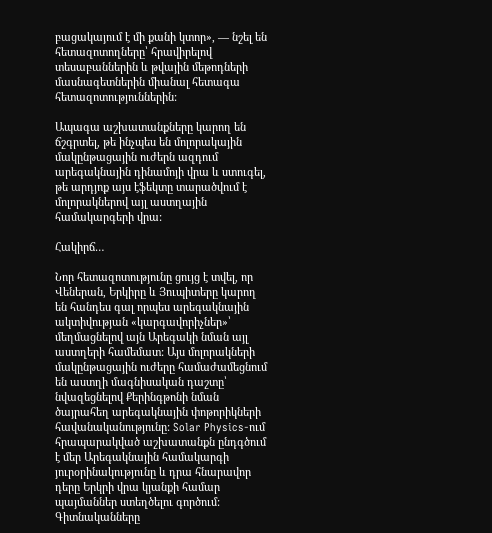բացակայում է մի քանի կտոր», — նշել են հետազոտողները՝ հրավիրելով տեսաբաններին և թվային մեթոդների մասնագետներին միանալ հետագա հետազոտություններին:

Ապագա աշխատանքները կարող են ճշգրտել, թե ինչպես են մոլորակային մակընթացային ուժերն ազդում արեգակնային դինամոյի վրա և ստուգել, թե արդյոք այս էֆեկտը տարածվում է մոլորակներով այլ աստղային համակարգերի վրա:

Հակիրճ…

Նոր հետազոտությունը ցույց է տվել, որ Վեներան, Երկիրը և Յուպիտերը կարող են հանդես գալ որպես արեգակնային ակտիվության «կարգավորիչներ»՝ մեղմացնելով այն Արեգակի նման այլ աստղերի համեմատ: Այս մոլորակների մակընթացային ուժերը համաժամեցնում են աստղի մագնիսական դաշտը՝ նվազեցնելով Քերինգթոնի նման ծայրահեղ արեգակնային փոթորիկների հավանականությունը: Solar Physics-ում հրապարակված աշխատանքն ընդգծում է մեր Արեգակնային համակարգի յուրօրինակությունը և դրա հնարավոր դերը Երկրի վրա կյանքի համար պայմաններ ստեղծելու գործում: Գիտնականները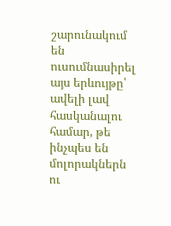շարունակում են ուսումնասիրել այս երևույթը՝ ավելի լավ հասկանալու համար, թե ինչպես են մոլորակներն ու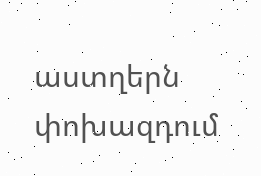աստղերն փոխազդում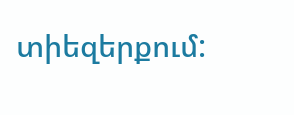տիեզերքում: